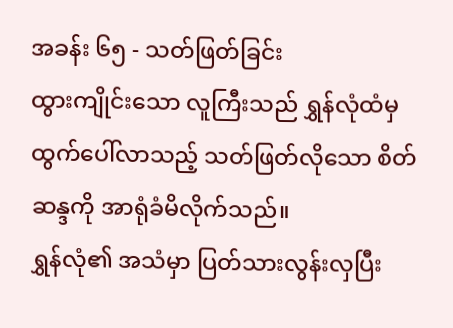အခန်း ၆၅ - သတ်ဖြတ်ခြင်း
ထွားကျိုင်းသော လူကြီးသည် ရွှန်လုံထံမှ ထွက်ပေါ်လာသည့် သတ်ဖြတ်လိုသော စိတ်ဆန္ဒကို အာရုံခံမိလိုက်သည်။
ရွှန်လုံ၏ အသံမှာ ပြတ်သားလွန်းလှပြီး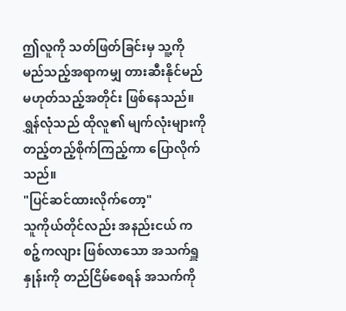ဤလူကို သတ်ဖြတ်ခြင်းမှ သူ့ကို မည်သည့်အရာကမျှ တားဆီးနိုင်မည်မဟုတ်သည့်အတိုင်း ဖြစ်နေသည်။
ရွှန်လုံသည် ထိုလူ၏ မျက်လုံးများကို တည့်တည့်စိုက်ကြည့်ကာ ပြောလိုက်သည်။
"ပြင်ဆင်ထားလိုက်တော့"
သူကိုယ်တိုင်လည်း အနည်းငယ် ကစဉ့်ကလျား ဖြစ်လာသော အသက်ရှူနှုန်းကို တည်ငြိမ်စေရန် အသက်ကို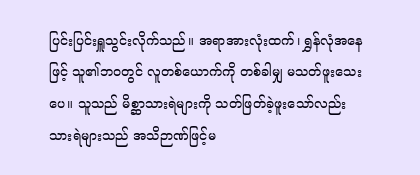ပြင်းပြင်းရှူသွင်းလိုက်သည်။ အရာအားလုံးထက်၊ ရွှန်လုံအနေဖြင့် သူ၏ဘဝတွင် လူတစ်ယောက်ကို တစ်ခါမျှ မသတ်ဖူးသေးပေ။ သူသည် မိစ္ဆာသားရဲများကို သတ်ဖြတ်ခဲ့ဖူးသော်လည်း သားရဲများသည် အသိဉာဏ်ဖြင့်မ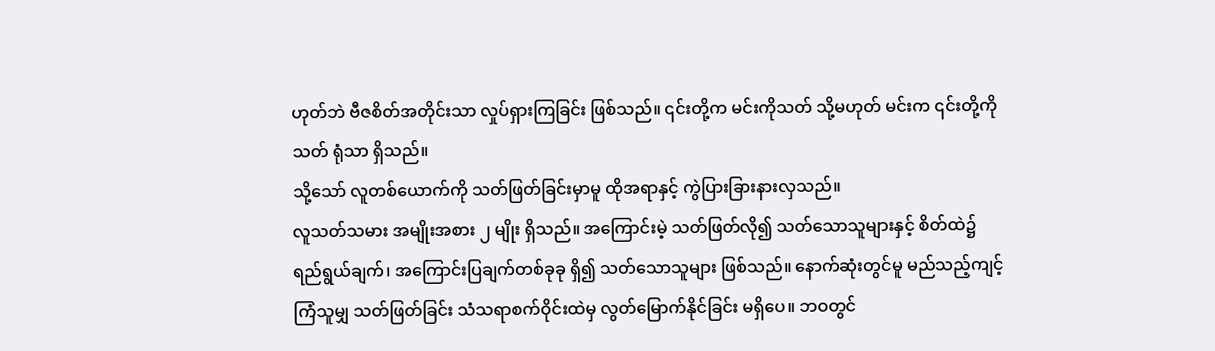ဟုတ်ဘဲ ဗီဇစိတ်အတိုင်းသာ လှုပ်ရှားကြခြင်း ဖြစ်သည်။ ၎င်းတို့က မင်းကိုသတ် သို့မဟုတ် မင်းက ၎င်းတို့ကိုသတ် ရုံသာ ရှိသည်။
သို့သော် လူတစ်ယောက်ကို သတ်ဖြတ်ခြင်းမှာမူ ထိုအရာနှင့် ကွဲပြားခြားနားလှသည်။
လူသတ်သမား အမျိုးအစား ၂ မျိုး ရှိသည်။ အကြောင်းမဲ့ သတ်ဖြတ်လို၍ သတ်သောသူများနှင့် စိတ်ထဲ၌ ရည်ရွယ်ချက်၊ အကြောင်းပြချက်တစ်ခုခု ရှိ၍ သတ်သောသူများ ဖြစ်သည်။ နောက်ဆုံးတွင်မူ မည်သည့်ကျင့်ကြံသူမျှ သတ်ဖြတ်ခြင်း သံသရာစက်ဝိုင်းထဲမှ လွတ်မြောက်နိုင်ခြင်း မရှိပေ။ ဘဝတွင်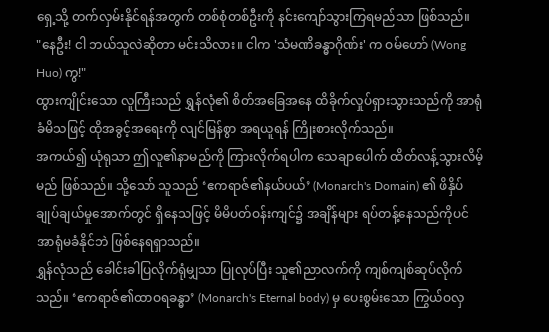ရှေ့သို့ တက်လှမ်းနိုင်ရန်အတွက် တစ်စုံတစ်ဦးကို နင်းကျော်သွားကြရမည်သာ ဖြစ်သည်။
"နေဦး! ငါ ဘယ်သူလဲဆိုတာ မင်းသိလား။ ငါက 'သံမဏိခန္ဓာဂိုဏ်း' က ဝမ်ဟော် (Wong Huo) ကွ!"
ထွားကျိုင်းသော လူကြီးသည် ရွှန်လုံ၏ စိတ်အခြေအနေ ထိခိုက်လှုပ်ရှားသွားသည်ကို အာရုံခံမိသဖြင့် ထိုအခွင့်အရေးကို လျင်မြန်စွာ အရယူရန် ကြိုးစားလိုက်သည်။
အကယ်၍ ယုံရုသာ ဤလူ၏နာမည်ကို ကြားလိုက်ရပါက သေချာပေါက် ထိတ်လန့်သွားလိမ့်မည် ဖြစ်သည်။ သို့သော် သူသည် ‘ဧကရာဇ်၏နယ်ပယ်’ (Monarch's Domain) ၏ ဖိနှိပ်ချုပ်ချယ်မှုအောက်တွင် ရှိနေသဖြင့် မိမိပတ်ဝန်းကျင်၌ အချိန်များ ရပ်တန့်နေသည်ကိုပင် အာရုံမခံနိုင်ဘဲ ဖြစ်နေရရှာသည်။
ရွှန်လုံသည် ခေါင်းခါပြလိုက်ရုံမျှသာ ပြုလုပ်ပြီး သူ၏ညာလက်ကို ကျစ်ကျစ်ဆုပ်လိုက်သည်။ ‘ဧကရာဇ်၏ထာဝရခန္ဓာ’ (Monarch's Eternal body) မှ ပေးစွမ်းသော ကြွယ်ဝလှ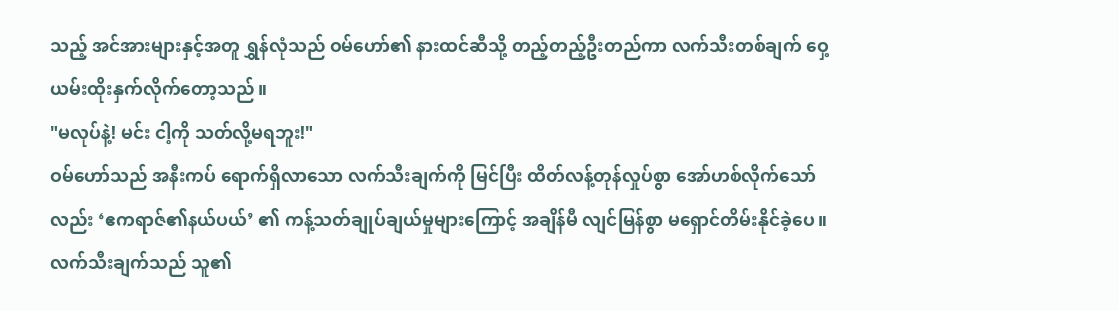သည့် အင်အားများနှင့်အတူ ရွှန်လုံသည် ဝမ်ဟော်၏ နားထင်ဆီသို့ တည့်တည့်ဦးတည်ကာ လက်သီးတစ်ချက် ဝှေ့ယမ်းထိုးနှက်လိုက်တော့သည်။
"မလုပ်နဲ့! မင်း ငါ့ကို သတ်လို့မရဘူး!"
ဝမ်ဟော်သည် အနီးကပ် ရောက်ရှိလာသော လက်သီးချက်ကို မြင်ပြီး ထိတ်လန့်တုန်လှုပ်စွာ အော်ဟစ်လိုက်သော်လည်း ‘ဧကရာဇ်၏နယ်ပယ်’ ၏ ကန့်သတ်ချုပ်ချယ်မှုများကြောင့် အချိန်မီ လျင်မြန်စွာ မရှောင်တိမ်းနိုင်ခဲ့ပေ။
လက်သီးချက်သည် သူ၏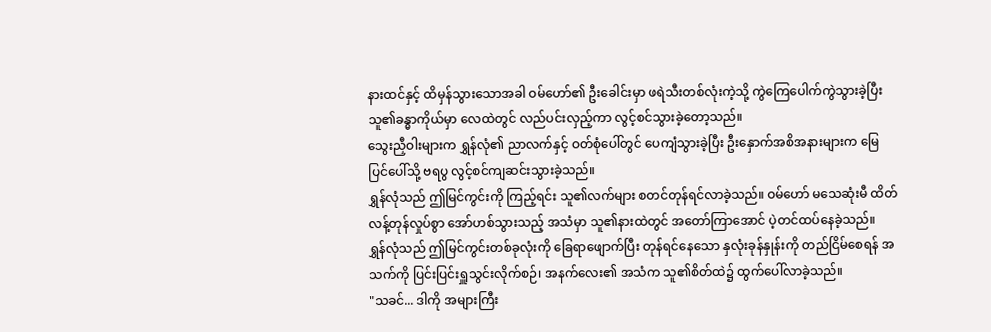နားထင်နှင့် ထိမှန်သွားသောအခါ ဝမ်ဟော်၏ ဦးခေါင်းမှာ ဖရဲသီးတစ်လုံးကဲ့သို့ ကွဲကြေပေါက်ကွဲသွားခဲ့ပြီး သူ၏ခန္ဓာကိုယ်မှာ လေထဲတွင် လည်ပင်းလှည့်ကာ လွင့်စင်သွားခဲ့တော့သည်။
သွေးညှီဝါးများက ရွှန်လုံ၏ ညာလက်နှင့် ဝတ်စုံပေါ်တွင် ပေကျံသွားခဲ့ပြီး ဦးနှောက်အစိအနားများက မြေပြင်ပေါ်သို့ ဗရပွ လွင့်စင်ကျဆင်းသွားခဲ့သည်။
ရွှန်လုံသည် ဤမြင်ကွင်းကို ကြည့်ရင်း သူ၏လက်များ စတင်တုန်ရင်လာခဲ့သည်။ ဝမ်ဟော် မသေဆုံးမီ ထိတ်လန့်တုန်လှုပ်စွာ အော်ဟစ်သွားသည့် အသံမှာ သူ၏နားထဲတွင် အတော်ကြာအောင် ပဲ့တင်ထပ်နေခဲ့သည်။
ရွှန်လုံသည် ဤမြင်ကွင်းတစ်ခုလုံးကို ခြေရာဖျောက်ပြီး တုန်ရင်နေသော နှလုံးခုန်နှုန်းကို တည်ငြိမ်စေရန် အသက်ကို ပြင်းပြင်းရှူသွင်းလိုက်စဉ်၊ အနက်လေး၏ အသံက သူ၏စိတ်ထဲ၌ ထွက်ပေါ်လာခဲ့သည်။
"သခင်... ဒါကို အများကြီး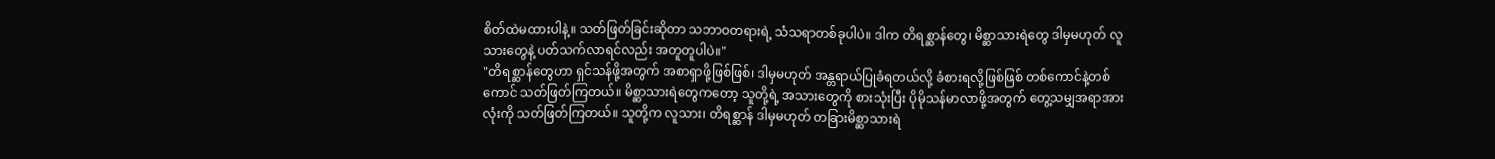စိတ်ထဲမထားပါနဲ့။ သတ်ဖြတ်ခြင်းဆိုတာ သဘာဝတရားရဲ့ သံသရာတစ်ခုပါပဲ။ ဒါက တိရစ္ဆာန်တွေ၊ မိစ္ဆာသားရဲတွေ ဒါမှမဟုတ် လူသားတွေနဲ့ ပတ်သက်လာရင်လည်း အတူတူပါပဲ။"
"တိရစ္ဆာန်တွေဟာ ရှင်သန်ဖို့အတွက် အစာရှာဖို့ဖြစ်ဖြစ်၊ ဒါမှမဟုတ် အန္တရာယ်ပြုခံရတယ်လို့ ခံစားရလို့ဖြစ်ဖြစ် တစ်ကောင်နဲ့တစ်ကောင် သတ်ဖြတ်ကြတယ်။ မိစ္ဆာသားရဲတွေကတော့ သူတို့ရဲ့ အသားတွေကို စားသုံးပြီး ပိုမိုသန်မာလာဖို့အတွက် တွေ့သမျှအရာအားလုံးကို သတ်ဖြတ်ကြတယ်။ သူတို့က လူသား၊ တိရစ္ဆာန် ဒါမှမဟုတ် တခြားမိစ္ဆာသားရဲ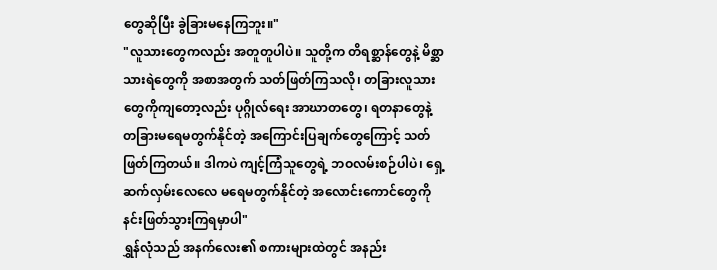တွေဆိုပြီး ခွဲခြားမနေကြဘူး။"
"လူသားတွေကလည်း အတူတူပါပဲ။ သူတို့က တိရစ္ဆာန်တွေနဲ့ မိစ္ဆာသားရဲတွေကို အစာအတွက် သတ်ဖြတ်ကြသလို၊ တခြားလူသားတွေကိုကျတော့လည်း ပုဂ္ဂိုလ်ရေး အာဃာတတွေ၊ ရတနာတွေနဲ့ တခြားမရေမတွက်နိုင်တဲ့ အကြောင်းပြချက်တွေကြောင့် သတ်ဖြတ်ကြတယ်။ ဒါကပဲ ကျင့်ကြံသူတွေရဲ့ ဘဝလမ်းစဉ်ပါပဲ၊ ရှေ့ဆက်လှမ်းလေလေ မရေမတွက်နိုင်တဲ့ အလောင်းကောင်တွေကို နင်းဖြတ်သွားကြရမှာပါ"
ရွှန်လုံသည် အနက်လေး၏ စကားများထဲတွင် အနည်း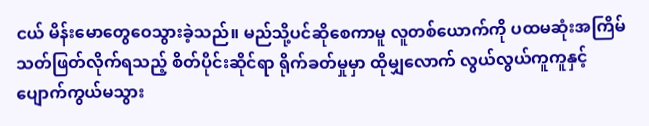ငယ် မိန်းမောတွေဝေသွားခဲ့သည်။ မည်သို့ပင်ဆိုစေကာမူ လူတစ်ယောက်ကို ပထမဆုံးအကြိမ် သတ်ဖြတ်လိုက်ရသည့် စိတ်ပိုင်းဆိုင်ရာ ရိုက်ခတ်မှုမှာ ထိုမျှလောက် လွယ်လွယ်ကူကူနှင့် ပျောက်ကွယ်မသွား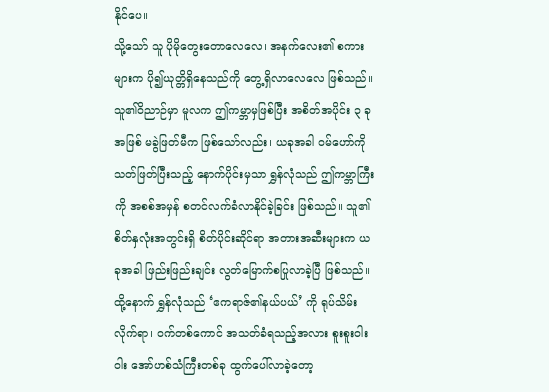နိုင်ပေ။
သို့သော် သူ ပိုမိုတွေးတောလေလေ၊ အနက်လေး၏ စကားများက ပို၍ယုတ္တိရှိနေသည်ကို တွေ့ရှိလာလေလေ ဖြစ်သည်။ သူ၏ဝိညာဉ်မှာ မူလက ဤကမ္ဘာမှဖြစ်ပြီး အစိတ်အပိုင်း ၃ ခုအဖြစ် မခွဲဖြတ်မီက ဖြစ်သော်လည်း၊ ယခုအခါ ဝမ်ဟော်ကို သတ်ဖြတ်ပြီးသည့် နောက်ပိုင်းမှသာ ရွှန်လုံသည် ဤကမ္ဘာကြီးကို အစစ်အမှန် စတင်လက်ခံလာနိုင်ခဲ့ခြင်း ဖြစ်သည်။ သူ၏စိတ်နှလုံးအတွင်းရှိ စိတ်ပိုင်းဆိုင်ရာ အတားအဆီးများက ယခုအခါ ဖြည်းဖြည်းချင်း လွတ်မြောက်စပြုလာခဲ့ပြီ ဖြစ်သည်။
ထို့နောက် ရွှန်လုံသည် ‘ဧကရာဇ်၏နယ်ပယ်’ ကို ရုပ်သိမ်းလိုက်ရာ၊ ဝက်တစ်ကောင် အသတ်ခံရသည့်အလား စူးစူးဝါးဝါး အော်ဟစ်သံကြီးတစ်ခု ထွက်ပေါ်လာခဲ့တော့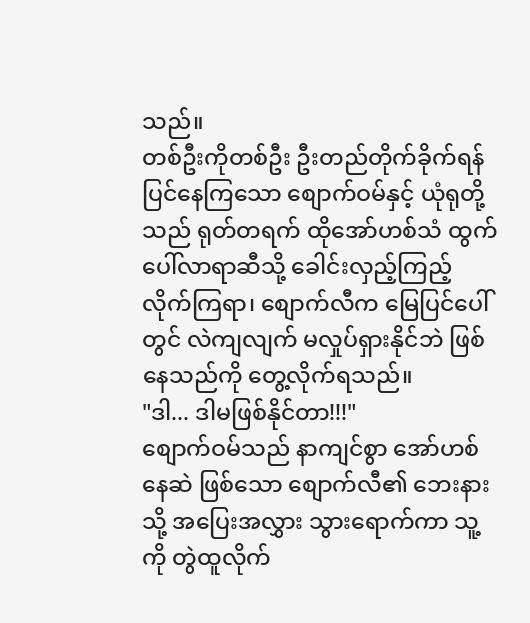သည်။
တစ်ဦးကိုတစ်ဦး ဦးတည်တိုက်ခိုက်ရန် ပြင်နေကြသော စျောက်ဝမ်နှင့် ယုံရုတို့သည် ရုတ်တရက် ထိုအော်ဟစ်သံ ထွက်ပေါ်လာရာဆီသို့ ခေါင်းလှည့်ကြည့်လိုက်ကြရာ၊ စျောက်လီက မြေပြင်ပေါ်တွင် လဲကျလျက် မလှုပ်ရှားနိုင်ဘဲ ဖြစ်နေသည်ကို တွေ့လိုက်ရသည်။
"ဒါ... ဒါမဖြစ်နိုင်တာ!!!"
စျောက်ဝမ်သည် နာကျင်စွာ အော်ဟစ်နေဆဲ ဖြစ်သော စျောက်လီ၏ ဘေးနားသို့ အပြေးအလွှား သွားရောက်ကာ သူ့ကို တွဲထူလိုက်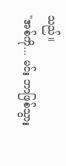သည်။
"အစ်ကို... မင်း ဘာဖြစ်သွား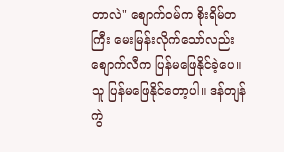တာလဲ" စျောက်ဝမ်က စိုးရိမ်တကြီး မေးမြန်းလိုက်သော်လည်း စျောက်လီက ပြန်မဖြေနိုင်ခဲ့ပေ။ သူ ပြန်မဖြေနိုင်တော့ပါ။ ဒန်တျန် ကွဲ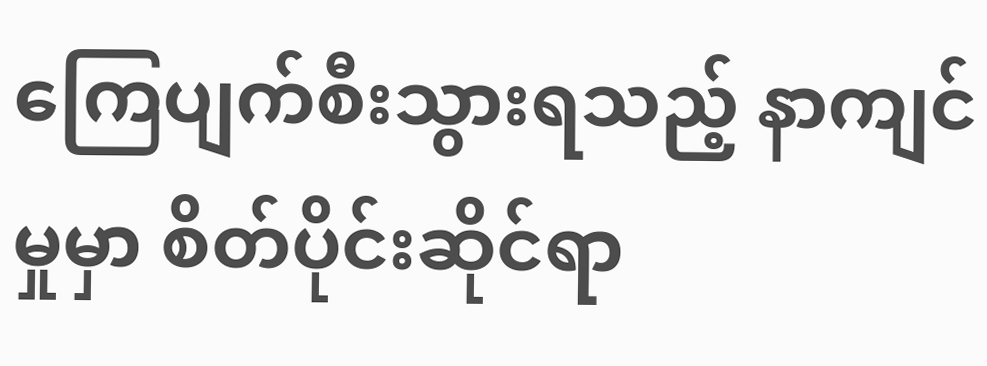ကြေပျက်စီးသွားရသည့် နာကျင်မှုမှာ စိတ်ပိုင်းဆိုင်ရာ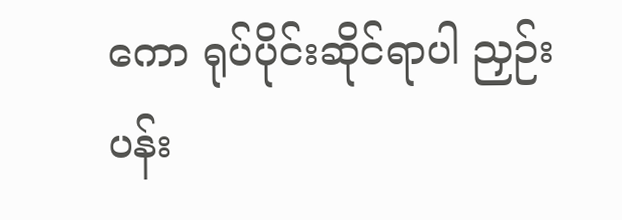ကော ရုပ်ပိုင်းဆိုင်ရာပါ ညှဉ်းပန်း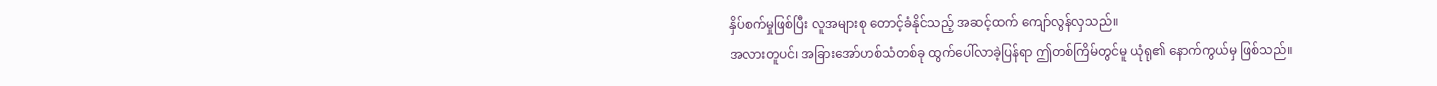နှိပ်စက်မှုဖြစ်ပြီး လူအများစု တောင့်ခံနိုင်သည့် အဆင့်ထက် ကျော်လွန်လှသည်။
အလားတူပင်၊ အခြားအော်ဟစ်သံတစ်ခု ထွက်ပေါ်လာခဲ့ပြန်ရာ ဤတစ်ကြိမ်တွင်မူ ယုံရု၏ နောက်ကွယ်မှ ဖြစ်သည်။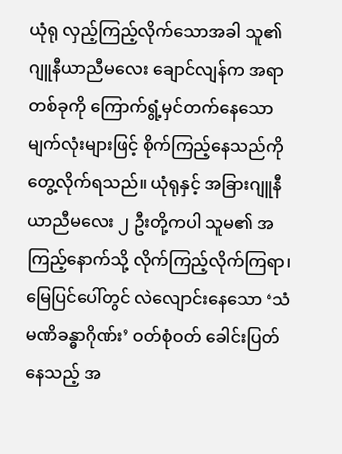ယုံရု လှည့်ကြည့်လိုက်သောအခါ သူ၏ ဂျူနီယာညီမလေး ချောင်လျန်က အရာတစ်ခုကို ကြောက်ရွံ့မှင်တက်နေသော မျက်လုံးများဖြင့် စိုက်ကြည့်နေသည်ကို တွေ့လိုက်ရသည်။ ယုံရုနှင့် အခြားဂျူနီယာညီမလေး ၂ ဦးတို့ကပါ သူမ၏ အကြည့်နောက်သို့ လိုက်ကြည့်လိုက်ကြရာ၊ မြေပြင်ပေါ်တွင် လဲလျောင်းနေသော ‘သံမဏိခန္ဓာဂိုဏ်း’ ဝတ်စုံဝတ် ခေါင်းပြတ်နေသည့် အ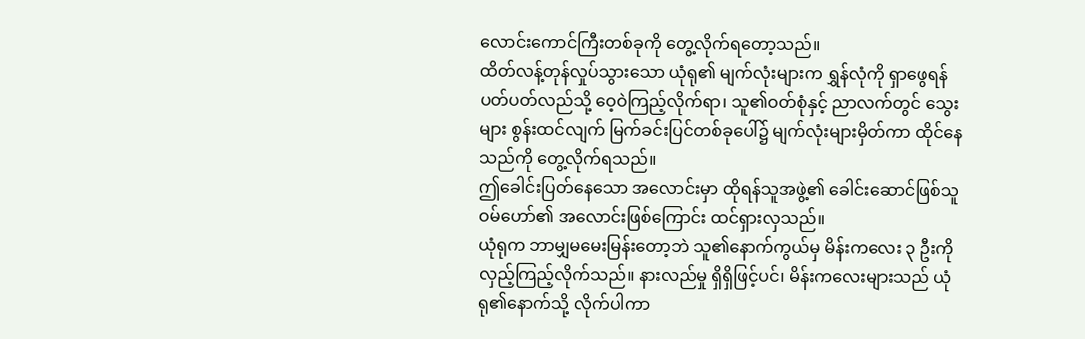လောင်းကောင်ကြီးတစ်ခုကို တွေ့လိုက်ရတော့သည်။
ထိတ်လန့်တုန်လှုပ်သွားသော ယုံရု၏ မျက်လုံးများက ရွှန်လုံကို ရှာဖွေရန် ပတ်ပတ်လည်သို့ ဝေ့ဝဲကြည့်လိုက်ရာ၊ သူ၏ဝတ်စုံနှင့် ညာလက်တွင် သွေးများ စွန်းထင်လျက် မြက်ခင်းပြင်တစ်ခုပေါ်၌ မျက်လုံးများမှိတ်ကာ ထိုင်နေသည်ကို တွေ့လိုက်ရသည်။
ဤခေါင်းပြတ်နေသော အလောင်းမှာ ထိုရန်သူအဖွဲ့၏ ခေါင်းဆောင်ဖြစ်သူ ဝမ်ဟော်၏ အလောင်းဖြစ်ကြောင်း ထင်ရှားလှသည်။
ယုံရုက ဘာမျှမမေးမြန်းတော့ဘဲ သူ၏နောက်ကွယ်မှ မိန်းကလေး ၃ ဦးကို လှည့်ကြည့်လိုက်သည်။ နားလည်မှု ရှိရှိဖြင့်ပင်၊ မိန်းကလေးများသည် ယုံရု၏နောက်သို့ လိုက်ပါကာ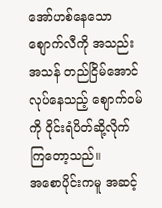အော်ဟစ်နေသော စျောက်လီကို အသည်းအသန် တည်ငြိမ်အောင် လုပ်နေသည့် စျောက်ဝမ်ကို ဝိုင်းရံပိတ်ဆို့လိုက်ကြတော့သည်။
အစောပိုင်းကမူ အဆင့်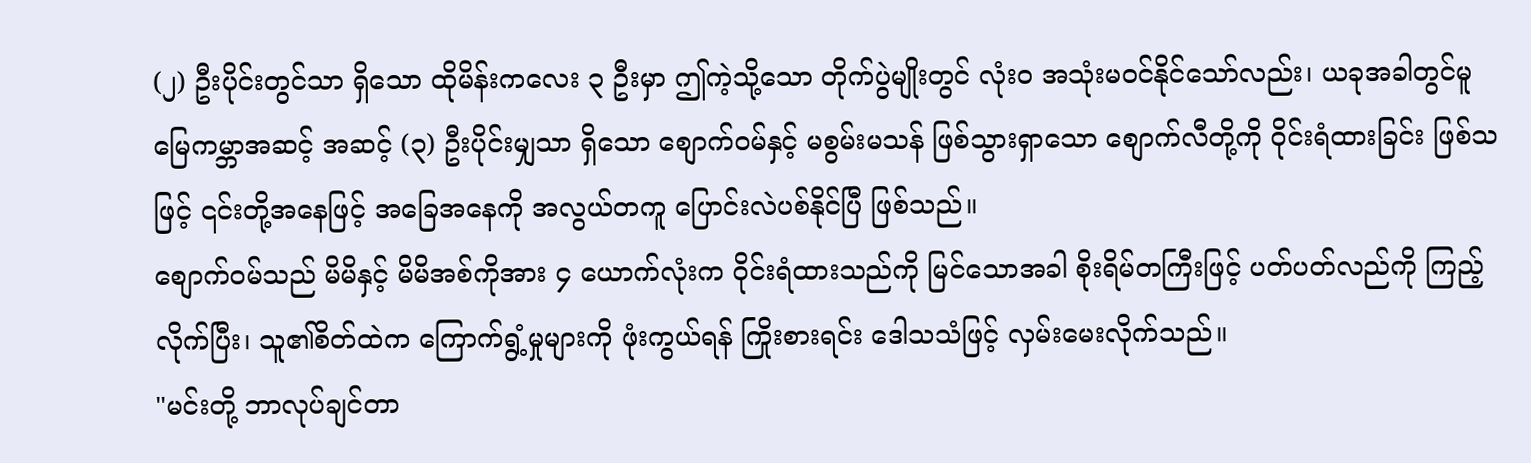(၂) ဦးပိုင်းတွင်သာ ရှိသော ထိုမိန်းကလေး ၃ ဦးမှာ ဤကဲ့သို့သော တိုက်ပွဲမျိုးတွင် လုံးဝ အသုံးမဝင်နိုင်သော်လည်း၊ ယခုအခါတွင်မူ မြေကမ္ဘာအဆင့် အဆင့် (၃) ဦးပိုင်းမျှသာ ရှိသော စျောက်ဝမ်နှင့် မစွမ်းမသန် ဖြစ်သွားရှာသော စျောက်လီတို့ကို ဝိုင်းရံထားခြင်း ဖြစ်သဖြင့် ၎င်းတို့အနေဖြင့် အခြေအနေကို အလွယ်တကူ ပြောင်းလဲပစ်နိုင်ပြီ ဖြစ်သည်။
စျောက်ဝမ်သည် မိမိနှင့် မိမိအစ်ကိုအား ၄ ယောက်လုံးက ဝိုင်းရံထားသည်ကို မြင်သောအခါ စိုးရိမ်တကြီးဖြင့် ပတ်ပတ်လည်ကို ကြည့်လိုက်ပြီး၊ သူ၏စိတ်ထဲက ကြောက်ရွံ့မှုများကို ဖုံးကွယ်ရန် ကြိုးစားရင်း ဒေါသသံဖြင့် လှမ်းမေးလိုက်သည်။
"မင်းတို့ ဘာလုပ်ချင်တာ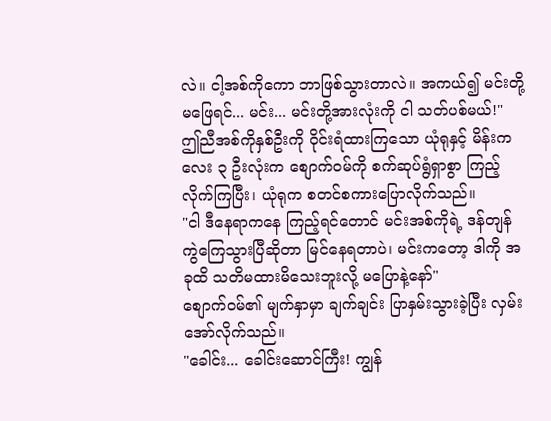လဲ။ ငါ့အစ်ကိုကော ဘာဖြစ်သွားတာလဲ။ အကယ်၍ မင်းတို့ မဖြေရင်... မင်း... မင်းတို့အားလုံးကို ငါ သတ်ပစ်မယ်!"
ဤညီအစ်ကိုနှစ်ဦးကို ဝိုင်းရံထားကြသော ယုံရုနှင့် မိန်းကလေး ၃ ဦးလုံးက စျောက်ဝမ်ကို စက်ဆုပ်ရွံရှာစွာ ကြည့်လိုက်ကြပြီး၊ ယုံရုက စတင်စကားပြောလိုက်သည်။
"ငါ ဒီနေရာကနေ ကြည့်ရင်တောင် မင်းအစ်ကိုရဲ့ ဒန်တျန် ကွဲကြေသွားပြီဆိုတာ မြင်နေရတာပဲ၊ မင်းကတော့ ဒါကို အခုထိ သတိမထားမိသေးဘူးလို့ မပြောနဲ့နော်"
စျောက်ဝမ်၏ မျက်နှာမှာ ချက်ချင်း ပြာနှမ်းသွားခဲ့ပြီး လှမ်းအော်လိုက်သည်။
"ခေါင်း... ခေါင်းဆောင်ကြီး! ကျွန်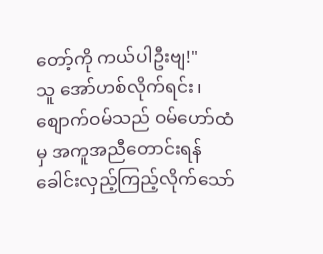တော့်ကို ကယ်ပါဦးဗျ!"
သူ အော်ဟစ်လိုက်ရင်း၊ စျောက်ဝမ်သည် ဝမ်ဟော်ထံမှ အကူအညီတောင်းရန် ခေါင်းလှည့်ကြည့်လိုက်သော်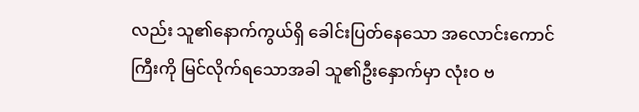လည်း သူ၏နောက်ကွယ်ရှိ ခေါင်းပြတ်နေသော အလောင်းကောင်ကြီးကို မြင်လိုက်ရသောအခါ သူ၏ဦးနှောက်မှာ လုံးဝ ဗ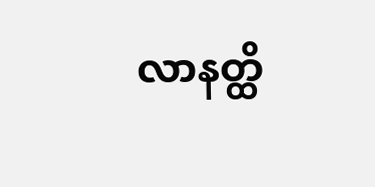လာနတ္ထိ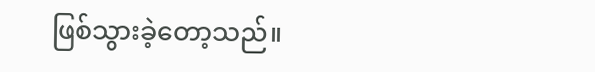ဖြစ်သွားခဲ့တော့သည်။